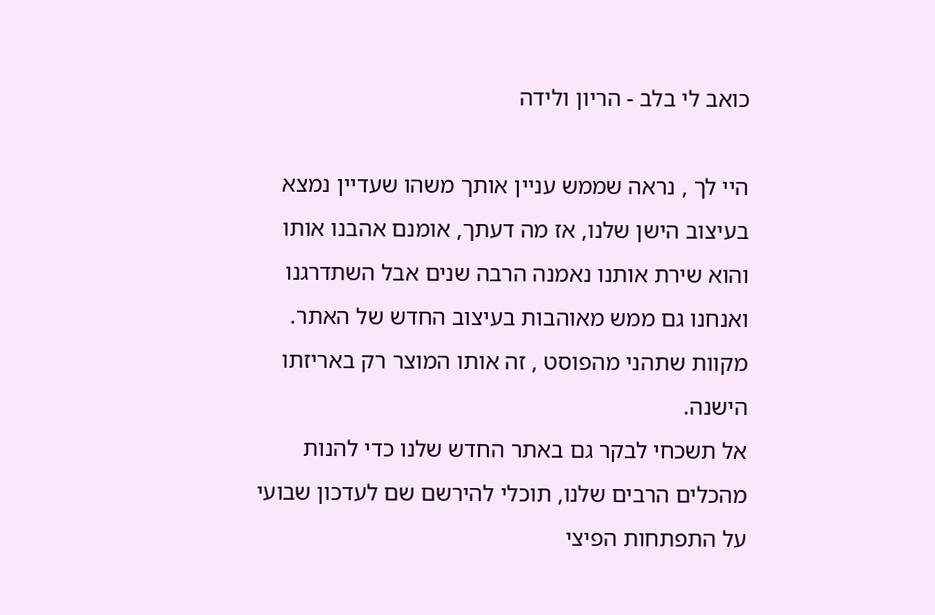כואב לי בלב - הריון ולידה

היי לך , נראה שממש עניין אותך משהו שעדיין נמצא בעיצוב הישן שלנו, אז מה דעתך, אומנם אהבנו אותו והוא שירת אותנו נאמנה הרבה שנים אבל השתדרגנו ואנחנו גם ממש מאוהבות בעיצוב החדש של האתר.
מקוות שתהני מהפוסט , זה אותו המוצר רק באריזתו הישנה.
אל תשכחי לבקר גם באתר החדש שלנו כדי להנות מהכלים הרבים שלנו, תוכלי להירשם שם לעדכון שבועי על התפתחות הפיצי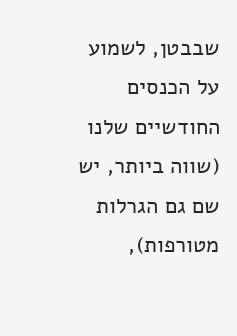שבבטן, לשמוע על הכנסים החודשיים שלנו (שווה ביותר, יש שם גם הגרלות מטורפות),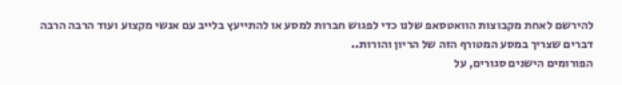להירשם לאחת מקבוצות הוואטסאפ שלנו כדי לפגוש חברות למסע או להתייעץ בלייב עם אנשי מקצוע ועוד הרבה הרבה דברים שצריך במסע המטורף הזה של הריון והורות..
הפורומים הישנים סגורים, על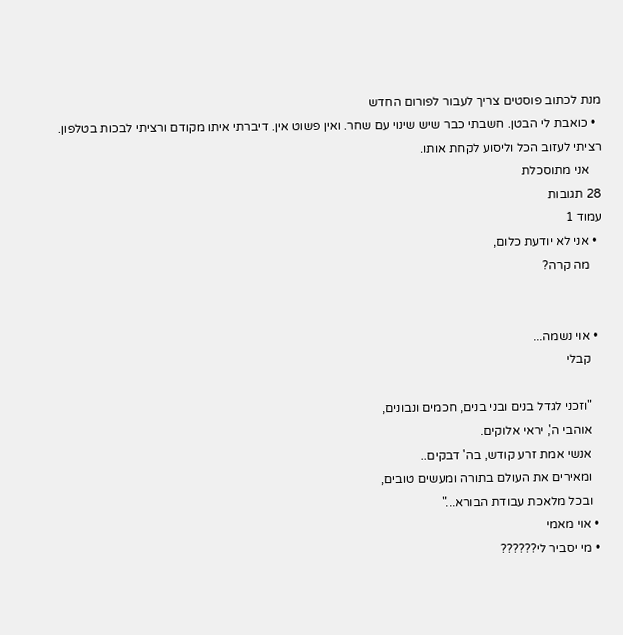מנת לכתוב פוסטים צריך לעבור לפורום החדש
  • כואבת לי הבטן. חשבתי כבר שיש שינוי עם שחר. ואין פשוט אין. דיברתי איתו מקודם ורציתי לבכות בטלפון. רציתי לעזוב הכל וליסוע לקחת אותו.
    אני מתוסכלת
28 תגובות
עמוד 1
  • אני לא יודעת כלום,
    מה קרה?


  • אוי נשמה...
    קבלי

    "וזכני לגדל בנים ובני בנים, חכמים ונבונים,
    אוהבי ה', יראי אלוקים.
    אנשי אמת זרע קודש, בה' דבקים..
    ומאירים את העולם בתורה ומעשים טובים,
    ובכל מלאכת עבודת הבורא..."
  • אוי מאמי
  • מי יסביר לי??????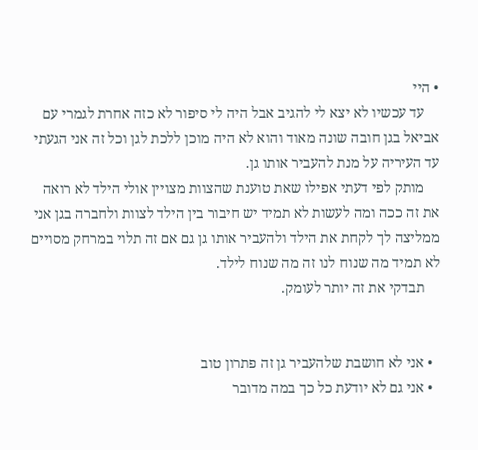• היי
    עד עכשיו לא יצא לי להגיב אבל היה לי סיפור לא כזה אחרת לגמרי עם אביאל בגן חובה שונה מאוד והוא לא היה מוכן ללכת לגן וכל זה אני הגעתי עד העיריה על מנת להעביר אותו גן.
    מותק לפי דעתי אפילו שאת טוענת שהצוות מצויין אולי הילד לא רואה את זה ככה ומה לעשות לא תמיד יש חיבור בין הילד לצוות ולחברה בגן אני ממליצה לך לקחת את הילד ולהעביר אותו גן גם אם זה תלוי במרחק מסויים לא תמיד מה שנוח לנו זה מה שנוח לילד.
    תבדקי את זה יותר לעומק.


  • אני לא חושבת שלהעביר גן זה פתרון טוב
  • אני גם לא יודעת כל כך במה מדובר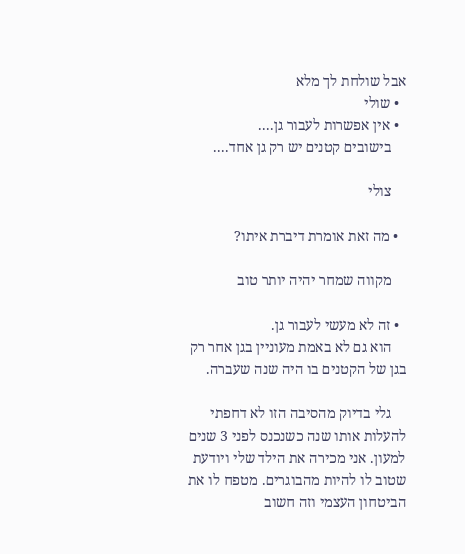אבל שולחת לך מלא
  • שולי
  • אין אפשרות לעבור גן....
    בישובים קטנים יש רק גן אחד....

    צולי

  • מה זאת אומרת דיברת איתו?

    מקווה שמחר יהיה יותר טוב

  • זה לא מעשי לעבור גן.
    הוא גם לא באמת מעוניין בגן אחר רק בגן של הקטנים בו היה שנה שעברה.

    גלי בדיוק מהסיבה הזו לא דחפתי להעלות אותו שנה כשנכנס לפני 3 שנים למעון. אני מכירה את הילד שלי ויודעת שטוב לו להיות מהבוגרים. מטפח לו את הביטחון העצמי וזה חשוב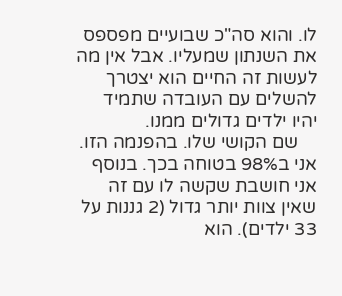לו. והוא סה"כ שבועיים מפספס את השנתון שמעליו. אבל אין מה לעשות זה החיים הוא יצטרך להשלים עם העובדה שתמיד יהיו ילדים גדולים ממנו.
    שם הקושי שלו. בהפנמה הזו. אני ב98% בטוחה בכך. בנוסף אני חושבת שקשה לו עם זה שאין צוות יותר גדול (2 גננות על 33 ילדים). הוא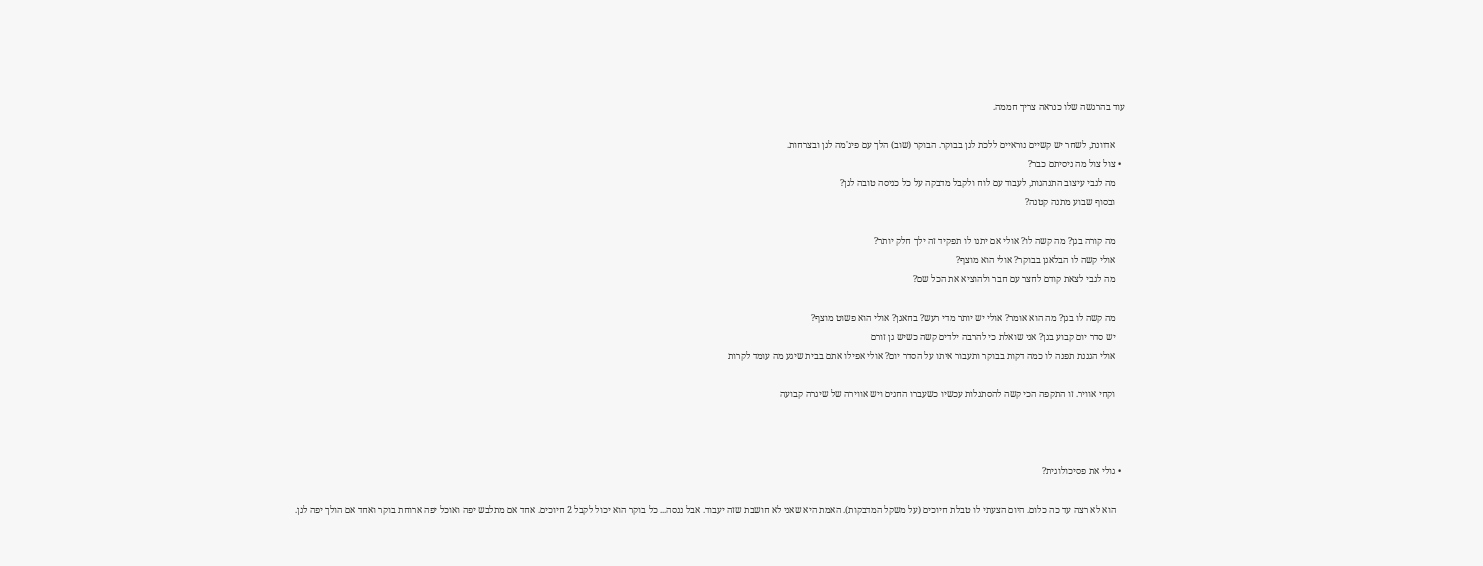עוד בהרגשה שלו כנראה צריך חממה.

    אדוונת, לשחר יש קשיים נוראיים ללכת לגן בבוקר. הבוקר (שוב) הלך עם פיג'מה לגן ובצרחות.
  • צול צול מה ניסיתם כבר?
    מה לגבי עיצוב התנהגות, לעבוד עם לוח ולקבל מדבקה על כל כניסה טובה לגן?
    ובסוף שבוע מתנה קטנה?

    מה קורה בגן? מה קשה לו? אולי אם יתנו לו תפקיד זה ילך חלק יותר?
    אולי קשה לו הבלאגן בבוקר? אולי הוא מוצף?
    מה לגבי לצאת קודם לחצר עם חבר ולהוציא את הכל שם?

    מה קשה לו בגן? מה הוא אומר? אולי יש יותר מדי רעש? בחאגן? אולי הוא פשוט מוצף?
    יש סדר יום קבוע בגן? אני שואלת כי להרבה ילדים קשה כשיש גן זורם
    אולי הגננת תפנה לו כמה דקות בבוקר ותעבור איתו על הסדר יום? אולי אפילו אתם בבית שיגע מה עומד לקרות

    וקחי אוויר. זו התקפה הכי קשה להסתגלות עכשיו כשעברו החגים ויש אווירה של שיגרה קבועה



  • גולי את פסיכולוגית?

    הוא לא רצה עד כה כלום. היום הצעתי לו טבלת חיוכים (על משקל המדבקות). האמת היא שאני לא חושבת שזה יעבוד. אבל ננסה... כל בוקר הוא יכול לקבל 2 חיוכים. אחד אם מתלבש יפה ואוכל יפה ארוחת בוקר ואחד אם הולך יפה לגן.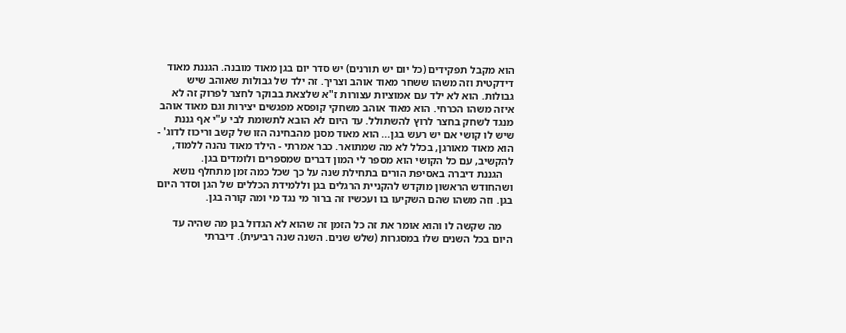הוא מקבל תפקידים (כל יום יש תורנים) יש סדר יום בגן מאוד מובנה. הגננת מאוד דידקטית וזה משהו ששחר מאוד אוהב וצריך. זה ילד של גבולות שאוהב שיש גבולות. הוא לא ילד עם אמוציות עצורות ז"א שלצאת בבוקר לחצר לפרוק זה לא איזה משהו הכרחי. הוא מאוד אוהב משחקי קופסא מפגשים יצירות וגם מאוד אוהב מנגד לשחק בחצר לרוץ להשתולל. עד היום לא הובא לתשומת לבי ע"י אף גננת שיש לו קושי אם יש רעש בגן... הוא מאוד מסנן מהבחינה הזו של קשב וריכוז לדוג' - הוא מאוד מאורגן, בכלל לא מה שמתואר. כבר אמרתי - הילד מאוד נהנה ללמוד, להקשיב, עם כל הקושי הוא מספר לי המון דברים שמספרים ולומדים בגן.
    הגננת דיברה באסיפת הורים בתחילת שנה על כך שכל כמה זמן מתחלף נושא ושהחודש הראשון מוקדש להקניית הרגלים בגן וללמידת הכללים של הגן וסדר היום בגן. וזה משהו שהם השקיעו בו ועכשיו זה ברור מי נגד מי ומה קורה בגן.

    מה שקשה לו והוא אומר את זה כל הזמן זה שהוא לא הגדול בגן מה שהיה עד היום בכל השנים שלו במסגרות (שלש שנים. השנה שנה רביעית). דיברתי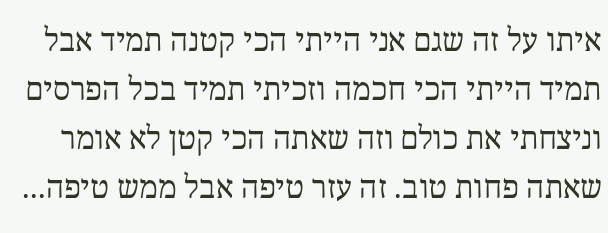איתו על זה שגם אני הייתי הכי קטנה תמיד אבל תמיד הייתי הכי חכמה וזכיתי תמיד בכל הפרסים וניצחתי את כולם וזה שאתה הכי קטן לא אומר שאתה פחות טוב. זה עזר טיפה אבל ממש טיפה...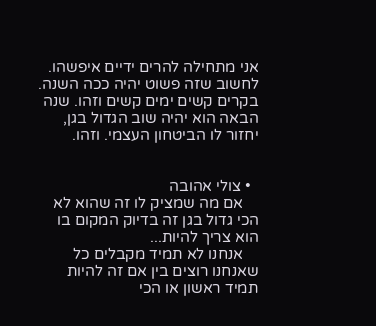אני מתחילה להרים ידיים איפשהו. לחשוב שזה פשוט יהיה ככה השנה. בקרים קשים ימים קשים וזהו. שנה הבאה הוא יהיה שוב הגדול בגן, יחזור לו הביטחון העצמי. וזהו.


  • צולי אהובה
    אם מה שמציק לו זה שהוא לא הכי גדול בגן זה בדיוק המקום בו הוא צריך להיות...
    אנחנו לא תמיד מקבלים כל שאנחנו רוצים בין אם זה להיות תמיד ראשון או הכי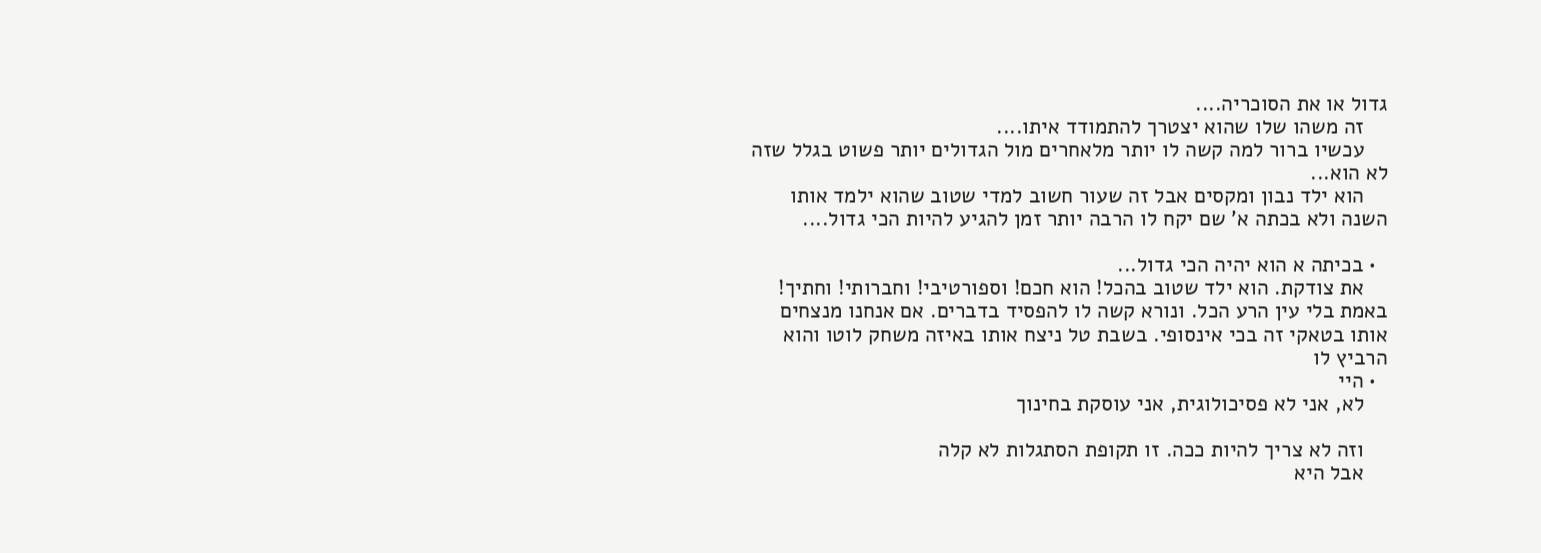גדול או את הסוכריה....
    זה משהו שלו שהוא יצטרך להתמודד איתו....
    עכשיו ברור למה קשה לו יותר מלאחרים מול הגדולים יותר פשוט בגלל שזה לא הוא...
    הוא ילד נבון ומקסים אבל זה שעור חשוב למדי שטוב שהוא ילמד אותו השנה ולא בכתה א' שם יקח לו הרבה יותר זמן להגיע להיות הכי גדול....

  • בכיתה א הוא יהיה הכי גדול...
    את צודקת. הוא ילד שטוב בהכל! הוא חכם! וספורטיבי! וחברותי! וחתיך! באמת בלי עין הרע הכל. ונורא קשה לו להפסיד בדברים. אם אנחנו מנצחים אותו בטאקי זה בכי אינסופי. בשבת טל ניצח אותו באיזה משחק לוטו והוא הרביץ לו
  • היי
    לא, אני לא פסיכולוגית, אני עוסקת בחינוך

    וזה לא צריך להיות ככה. זו תקופת הסתגלות לא קלה
    אבל היא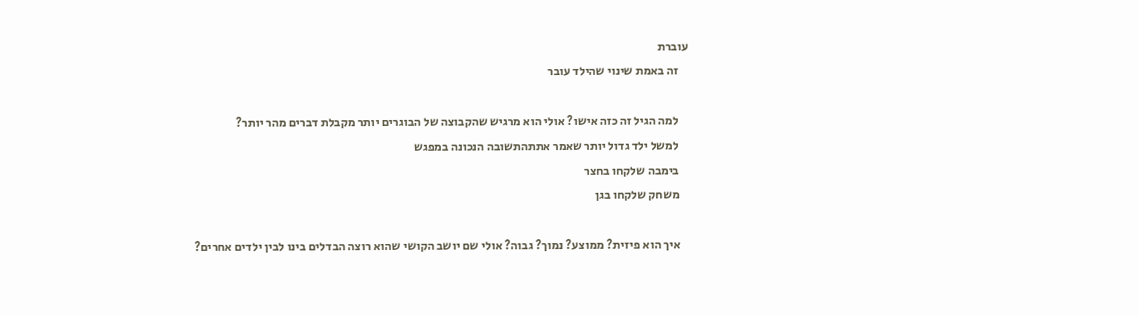עוברת
    זה באמת שינוי שהילד עובר

    למה הגיל זה כזה אישו? אולי הוא מרגיש שהקבוצה של הבוגרים יותר מקבלת דברים מהר יותר?
    למשל ילד גדול יותר שאמר אתתהתשובה הנכונה במפגש
    בימבה שלקחו בחצר
    משחק שלקחו בגן

    איך הוא פיזית? ממוצע? נמוך? גבוה? אולי שם יושב הקושי שהוא רוצה הבדלים בינו לבין ילדים אחרים?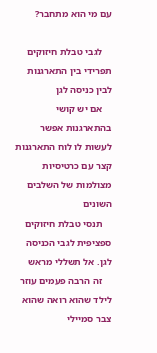עם מי הוא מתחבר?

    לגבי טבלת חיזוקים תפרידי בין התארגנות לבין כניסה לגן
    אם יש קושי בהתארגנות אפשר לעשות לו לוח התארגנות קצר עם כרטיסיות מצולמות של השלבים השונים
    תנסי טבלת חיזוקים ספציפית לגבי הכניסה לגן. אל תשללי מראש
    זה הרבה פעמים עוזר לילד שהוא רואה שהוא צבר סמיילי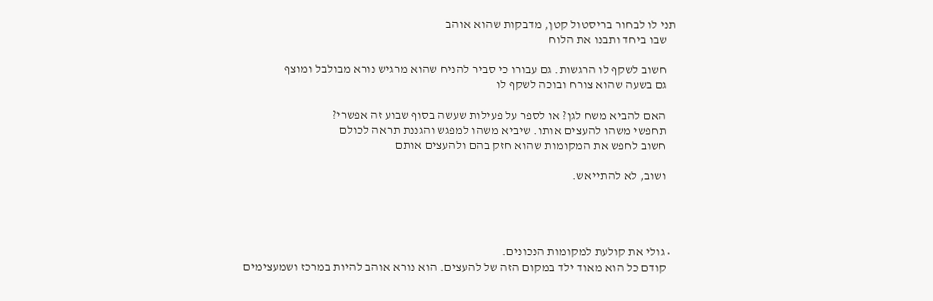תני לו לבחור בריסטול קטן, מדבקות שהוא אוהב
    שבו ביחד ותבנו את הלוח

    חשוב לשקף לו הרגשות. גם עבורו כי סביר להניח שהוא מרגיש נורא מבולבל ומוצף
    גם בשעה שהוא צורח ובוכה לשקף לו

    האם להביא משח לגן? או לספר על פעילות שעשה בסוף שבוע זה אפשרי?
    תחפשי משהו להעצים אותו. שיביא משהו למפגש והגננת תראה לכולם
    חשוב לחפש את המקומות שהוא חזק בהם ולהעצים אותם

    ושוב, לא להתייאש.




  • גולי את קולעת למקומות הנכונים.
    קודם כל הוא מאוד ילד במקום הזה של להעצים. הוא נורא אוהב להיות במרכז ושמעצימים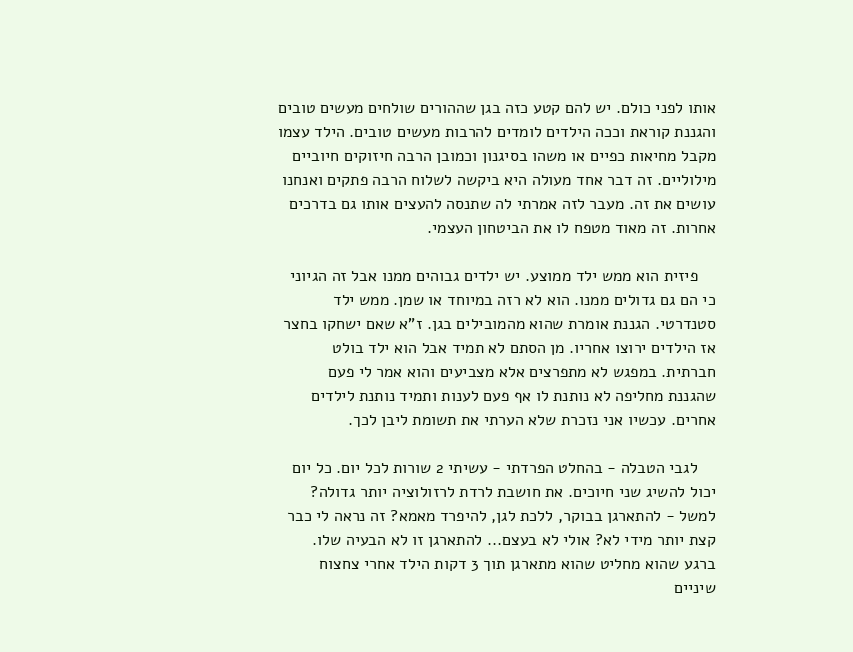אותו לפני כולם. יש להם קטע כזה בגן שההורים שולחים מעשים טובים והגננת קוראת וככה הילדים לומדים להרבות מעשים טובים. הילד עצמו מקבל מחיאות כפיים או משהו בסיגנון וכמובן הרבה חיזוקים חיוביים מילוליים. זה דבר אחד מעולה היא ביקשה לשלוח הרבה פתקים ואנחנו עושים את זה. מעבר לזה אמרתי לה שתנסה להעצים אותו גם בדרכים אחרות. זה מאוד מטפח לו את הביטחון העצמי.

    פיזית הוא ממש ילד ממוצע. יש ילדים גבוהים ממנו אבל זה הגיוני כי הם גם גדולים ממנו. הוא לא רזה במיוחד או שמן. ממש ילד סטנדרטי. הגננת אומרת שהוא מהמובילים בגן. ז"א שאם ישחקו בחצר אז הילדים ירוצו אחריו. מן הסתם לא תמיד אבל הוא ילד בולט חברתית. במפגש לא מתפרצים אלא מצביעים והוא אמר לי פעם שהגננת מחליפה לא נותנת לו אף פעם לענות ותמיד נותנת לילדים אחרים. עכשיו אני נזכרת שלא הערתי את תשומת ליבן לכך.

    לגבי הטבלה - בהחלט הפרדתי - עשיתי 2 שורות לכל יום. כל יום יכול להשיג שני חיוכים. את חושבת לרדת לרזולוציה יותר גדולה? למשל - להתארגן בבוקר, ללכת לגן, להיפרד מאמא? זה נראה לי כבר קצת יותר מידי לא? אולי לא בעצם... להתארגן זו לא הבעיה שלו. ברגע שהוא מחליט שהוא מתארגן תוך 3 דקות הילד אחרי צחצוח שיניים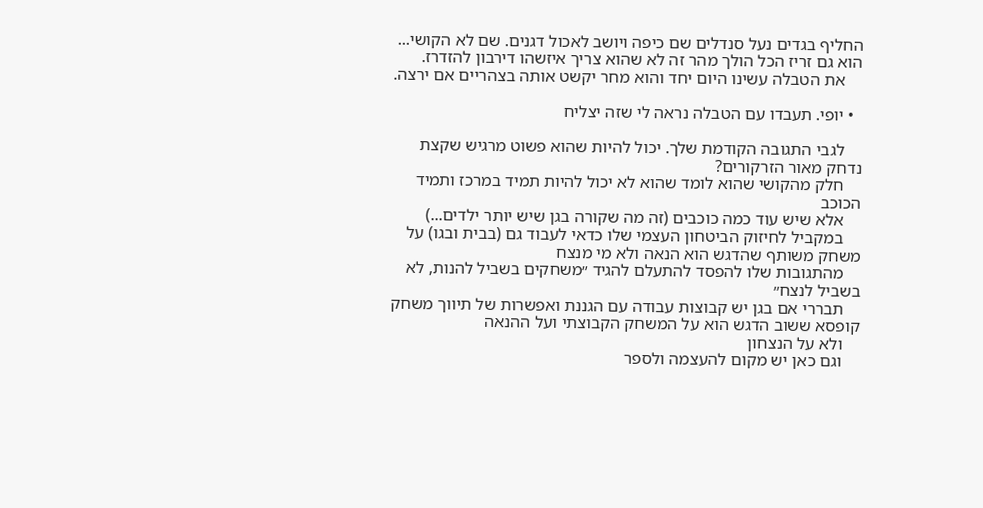החליף בגדים נעל סנדלים שם כיפה ויושב לאכול דגנים. שם לא הקושי... הוא גם זריז הכל הולך מהר זה לא שהוא צריך איזשהו דירבון להזדרז.
    את הטבלה עשינו היום יחד והוא מחר יקשט אותה בצהריים אם ירצה.

  • יופי. תעבדו עם הטבלה נראה לי שזה יצליח

    לגבי התגובה הקודמת שלך. יכול להיות שהוא פשוט מרגיש שקצת נדחק מאור הזרקורים?
    חלק מהקושי שהוא לומד שהוא לא יכול להיות תמיד במרכז ותמיד הכוכב
    אלא שיש עוד כמה כוכבים (זה מה שקורה בגן שיש יותר ילדים...)
    במקביל לחיזוק הביטחון העצמי שלו כדאי לעבוד גם (בבית ובגו) על משחק משותף שהדגש הוא הנאה ולא מי מנצח
    מהתגובות שלו להפסד להתעלם להגיד ״משחקים בשביל להנות, לא בשביל לנצח״
    תבררי אם בגן יש קבוצות עבודה עם הגננת ואפשרות של תיווך משחק קופסא ששוב הדגש הוא על המשחק הקבוצתי ועל ההנאה
    ולא על הנצחון
    וגם כאן יש מקום להעצמה ולספר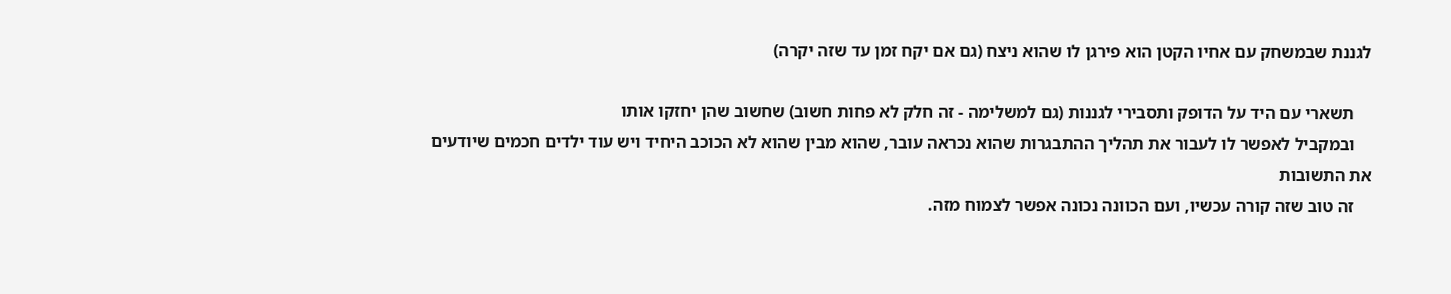לגננת שבמשחק עם אחיו הקטן הוא פירגן לו שהוא ניצח (גם אם יקח זמן עד שזה יקרה)

    תשארי עם היד על הדופק ותסבירי לגננות (גם למשלימה - זה חלק לא פחות חשוב) שחשוב שהן יחזקו אותו
    ובמקביל לאפשר לו לעבור את תהליך ההתבגרות שהוא נכראה עובר, שהוא מבין שהוא לא הכוכב היחיד ויש עוד ילדים חכמים שיודעים את התשובות
    זה טוב שזה קורה עכשיו, ועם הכוונה נכונה אפשר לצמוח מזה.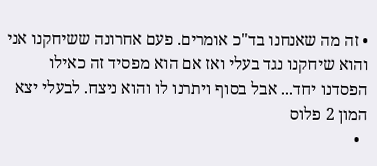• זה מה שאנחנו בד"כ אומרים. פעם אחרונה ששיחקנו אני והוא שיחקנו נגד בעלי ואז אם הוא מפסיד זה כאילו הפסדנו יחד... אבל בסוף ויתרנו לו והוא ניצח. לבעלי יצא המון 2 פלוס
  •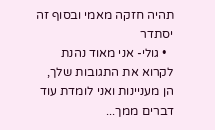תהיה חזקה מאמי ובסוף זה יסתדר
  • גולי- אני מאוד נהנת לקרוא את התגובות שלך, הן מעניינות ואני לומדת עוד דברים ממך...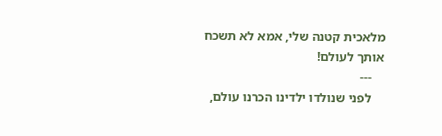מלאכית קטנה שלי, אמא לא תשכח אותך לעולם!
    ---
    לפני שנולדו ילדינו הכרנו עולם,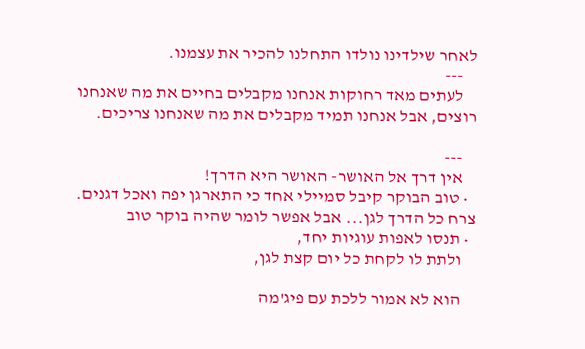לאחר שילדינו נולדו התחלנו להכיר את עצמנו.
    ---
    לעתים מאד רחוקות אנחנו מקבלים בחיים את מה שאנחנו רוצים, אבל אנחנו תמיד מקבלים את מה שאנחנו צריכים.

    ---
    אין דרך אל האושר- האושר היא הדרך!
  • טוב הבוקר קיבל סמיילי אחד כי התארגן יפה ואכל דגנים. צרח כל הדרך לגן... אבל אפשר לומר שהיה בוקר טוב
  • תנסו לאפות עוגיות יחד,
    ולתת לו לקחת כל יום קצת לגן,

    הוא לא אמור ללכת עם פיג'מה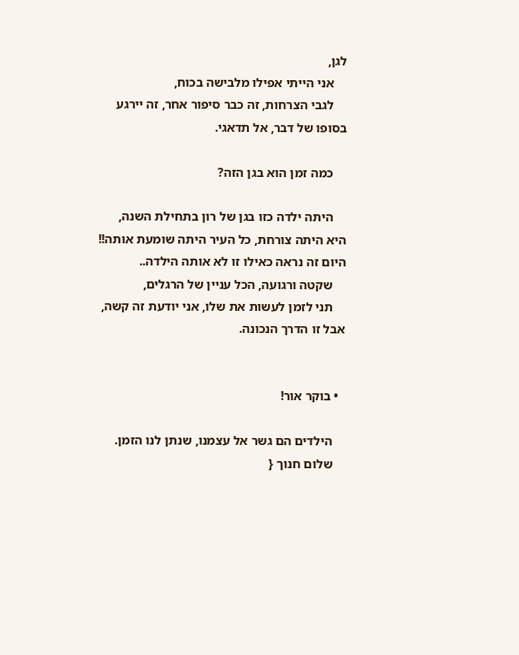לגן,
    אני הייתי אפילו מלבישה בכוח,
    לגבי הצרחות, זה כבר סיפור אחר, זה יירגע בסופו של דבר, אל תדאגי.

    כמה זמן הוא בגן הזה?

    היתה ילדה כזו בגן של רון בתחילת השנה, היא היתה צורחת, כל העיר היתה שומעת אותה!! היום זה נראה כאילו זו לא אותה הילדה..
    שקטה ורגועה, הכל עניין של הרגלים,
    תני לזמן לעשות את שלו, אני יודעת זה קשה, אבל זו הדרך הנכונה.


  • בוקר אור!

    הילדים הם גשר אל עצמנו, שנתן לנו הזמן.
    שלום חנוך {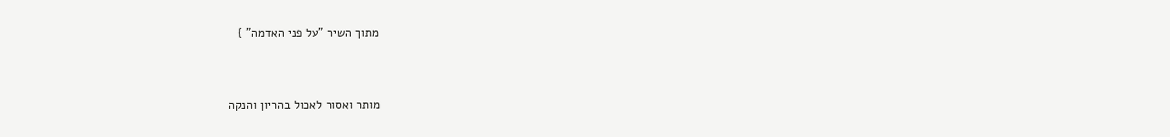מתוך השיר "על פני האדמה" }


מותר ואסור לאכול בהריון והנקה